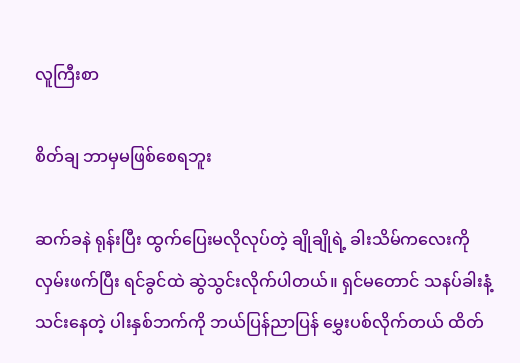လူကြီးစာ

စိတ်ချ ဘာမှမဖြစ်စေရဘူး

ဆက်ခနဲ ရုန်းပြီး ထွက်ပြေးမလိုလုပ်တဲ့ ချိုချိုရဲ့ ခါးသိမ်ကလေးကို လှမ်းဖက်ပြီး ရင်ခွင်ထဲ ဆွဲသွင်းလိုက်ပါတယ်။ ရှင်မတောင် သနပ်ခါးနံ့သင်းနေတဲ့ ပါးနှစ်ဘက်ကို ဘယ်ပြန်ညာပြန် မွှေးပစ်လိုက်တယ် ထိတ်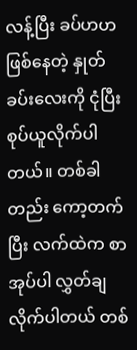လန့်ပြီး ခပ်ဟဟဖြစ်နေတဲ့ နှုတ်ခပ်းလေးကို ငုံပြီး စုပ်ယူလိုက်ပါတယ်။ တစ်ခါတည်း ကော့တက်ပြီး လက်ထဲက စာအုပ်ပါ လွှတ်ချလိုက်ပါတယ် တစ်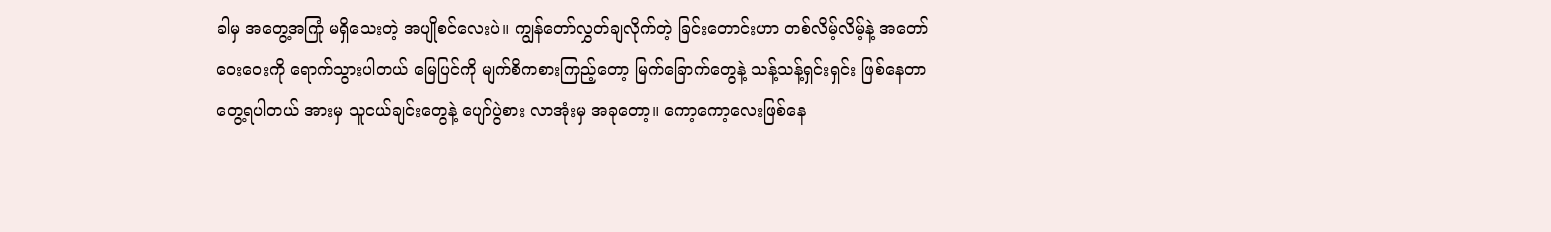ခါမှ အတွေ့အကြုံ မရှိသေးတဲ့ အပျိုစင်လေးပဲ။ ကျွန်တော်လွှတ်ချလိုက်တဲ့ ခြင်းတောင်းဟာ တစ်လိမ့်လိမ့်နဲ့ အတော်ဝေးဝေးကို ရောက်သွားပါတယ် မြေပြင်ကို မျက်စိကစားကြည့်တော့ မြက်ခြောက်တွေနဲ့ သန့်သန့်ရှင်းရှင်း ဖြစ်နေတာတွေ့ရပါတယ် အားမှ သူငယ်ချင်းတွေနဲ့ ပျော်ပွဲစား လာအုံးမှ အခုတော့။ ကော့ကော့လေးဖြစ်နေ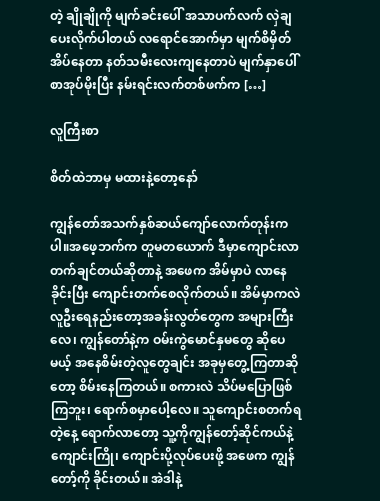တဲ့ ချိုချိုကို မျက်ခင်းပေါ် အသာပက်လက် လှဲချပေးလိုက်ပါတယ် လရောင်အောက်မှာ မျက်စိမှိတ် အိပ်နေတာ နတ်သမီးလေးကျနေတာပဲ မျက်နှာပေါ် စာအုပ်မိုးပြီး နမ်းရင်းလက်တစ်ဖက်က […]

လူကြီးစာ

စိတ်ထဲဘာမှ မထားနဲ့တော့နော်

ကျွန်တော်အသက်နှစ်ဆယ်ကျော်လောက်တုန်းကပါ။အဖေ့ဘက်က တူမတယောက် ဒီမှာကျောင်းလာတက်ချင်တယ်ဆိုတာနဲ့ အဖေက အိမ်မှာပဲ လာနေခိုင်းပြီး ကျောင်းတက်စေလိုက်တယ်။ အိမ်မှာကလဲ လူဦးရေနည်းတော့အခန်းလွတ်တွေက အများကြီးလေ၊ ကျွန်တော်နဲ့က ဝမ်းကွဲမောင်နှမတွေ ဆိုပေမယ့် အနေစိမ်းတဲ့လူတွေချင်း အခုမှတွေ့ကြတာဆိုတော့ စိမ်းနေကြတယ်။ စကားလဲ သိပ်မပြောဖြစ်ကြဘူး၊ ရောက်စမှာပေါ့လေ။ သူကျောင်းစတက်ရတဲ့နေ့ ရောက်လာတော့ သူ့ကိုကျွန်တော့်ဆိုင်ကယ်နဲ့ ကျောင်းကြို၊ ကျောင်းပို့လုပ်ပေးဖို့ အဖေက ကျွန်တော့်ကို ခိုင်းတယ်။ အဲဒါနဲ့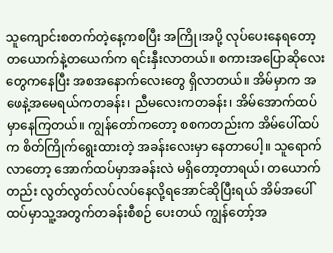သူကျောင်းစတက်တဲ့နေ့ကစပြီး အကြို၊အပို့ လုပ်ပေးနေရတော့ တယောက်နဲ့တယေက်က ရင်းနှီးလာတယ်။ စကားအပြောဆိုလေးတွေကနေပြီး အစအနောက်လေးတွေ ရှိလာတယ်။ အိမ်မှာက အဖေနဲ့အမေရယ်ကတခန်း၊ ညီမလေးကတခန်း၊ အိမ်အောက်ထပ်မှာနေကြတယ်။ ကျွန်တော်ကတော့ စစကတည်းက အိမ်ပေါ်ထပ်က စိတ်ကြိုက်ရွေးထားတဲ့ အခန်းလေးမှာ နေတာပေါ့။ သူရောက်လာတော့ အောက်ထပ်မှာအခန်းလဲ မရှိတော့တာရယ်၊ တယောက်တည်း လွတ်လွတ်လပ်လပ်နေလို့ရအောင်ဆိုပြီးရယ် အိမ်အပေါ်ထပ်မှာသူ့အတွက်တခန်းစီစဉ် ပေးတယ် ကျွန်တော့်အ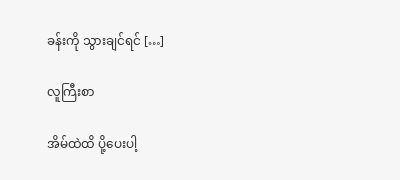ခန်းကို သွားချင်ရင် […]

လူကြီးစာ

အိမ်ထဲထိ ပို့ပေးပါ့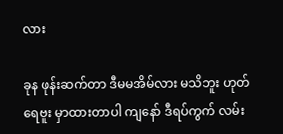လား

ခုန ဖုန်းဆက်တာ ဒီမမအိမ်လား မသိဘူး ဟုတ် ရေဗူး မှာထားတာပါ ကျနော် ဒီရပ်ကွက် လမ်း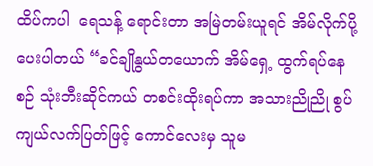ထိပ်ကပါ  ရေသန့် ရောင်းတာ အမြဲတမ်းယူရင် အိမ်လိုက်ပို့ပေးပါတယ် “ခင်ချိုနွယ်တယောက် အိမ်ရှေ့ ထွက်ရပ်နေစဉ် သုံးဘီးဆိုင်ကယ် တစင်းထိုးရပ်ကာ အသားညိုညို စွပ်ကျယ်လက်ပြတ်ဖြင့် ကောင်လေးမှ သူမ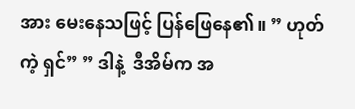အား မေးနေသဖြင့် ပြန်ဖြေနေ၏။ ” ဟုတ်ကဲ့ ရှင်” ” ဒါနဲ့  ဒီအိမ်က အ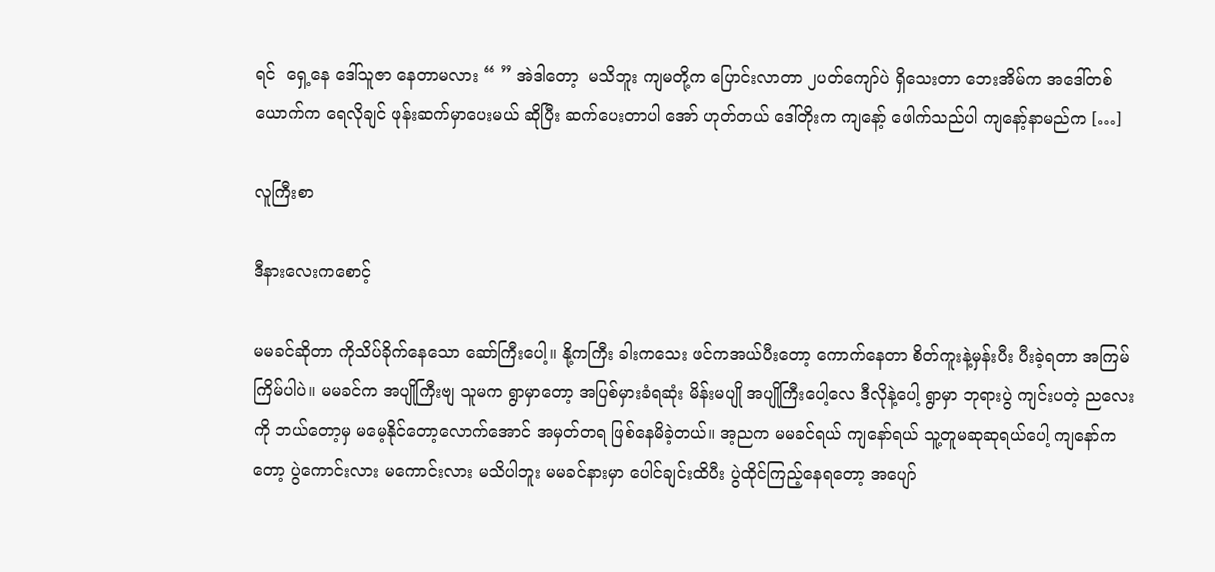ရင်  ရှေ့နေ ဒေါ်သူဇာ နေတာမလား “ ” အဲဒါတော့  မသိဘူး ကျမတို့က ပြောင်းလာတာ ၂ပတ်ကျော်ပဲ ရှိသေးတာ ဘေးအိမ်က အဒေါ်တစ်ယောက်က ရေလိုချင် ဖုန်းဆက်မှာပေးမယ် ဆိုပြီး ဆက်ပေးတာပါ အော် ဟုတ်တယ် ဒေါ်တိုးက ကျနော့် ဖေါက်သည်ပါ ကျနော့်နာမည်က […]

လူကြီးစာ

ဒီနားလေးကစောင့်

မမခင်ဆိုတာ ကိုသိပ်ခိုက်နေသော ဆော်ကြီးပေါ့။ နို့ကကြီး ခါးကသေး ဖင်ကအယ်ပီးတော့ ကောက်နေတာ စိတ်ကူးနဲ့မှန်းပီး ပီးခဲ့ရတာ အကြမ်ကြိမ်ပါပဲ။ မမခင်က အပျိုကြီးဗျ သူမက ရွာမှာတော့ အပြစ်မှားခံရဆုံး မိန်းမပျို အပျိုကြီးပေါ့လေ ဒီလိုနဲ့ပေါ့ ရွာမှာ ဘုရားပွဲ ကျင်းပတဲ့ ညလေးကို ဘယ်တော့မှ မမေ့နိုင်တော့လောက်အောင် အမှတ်တရ ဖြစ်နေမိခဲ့တယ်။ အ့ညက မမခင်ရယ် ကျနော်ရယ် သူ့တူမဆုဆုရယ်ပေါ့ ကျနော်ကတော့ ပွဲကောင်းလား မကောင်းလား မသိပါဘူး မမခင်နားမှာ ပေါင်ချင်းထိပီး ပွဲထိုင်ကြည့်နေရတော့ အပျော်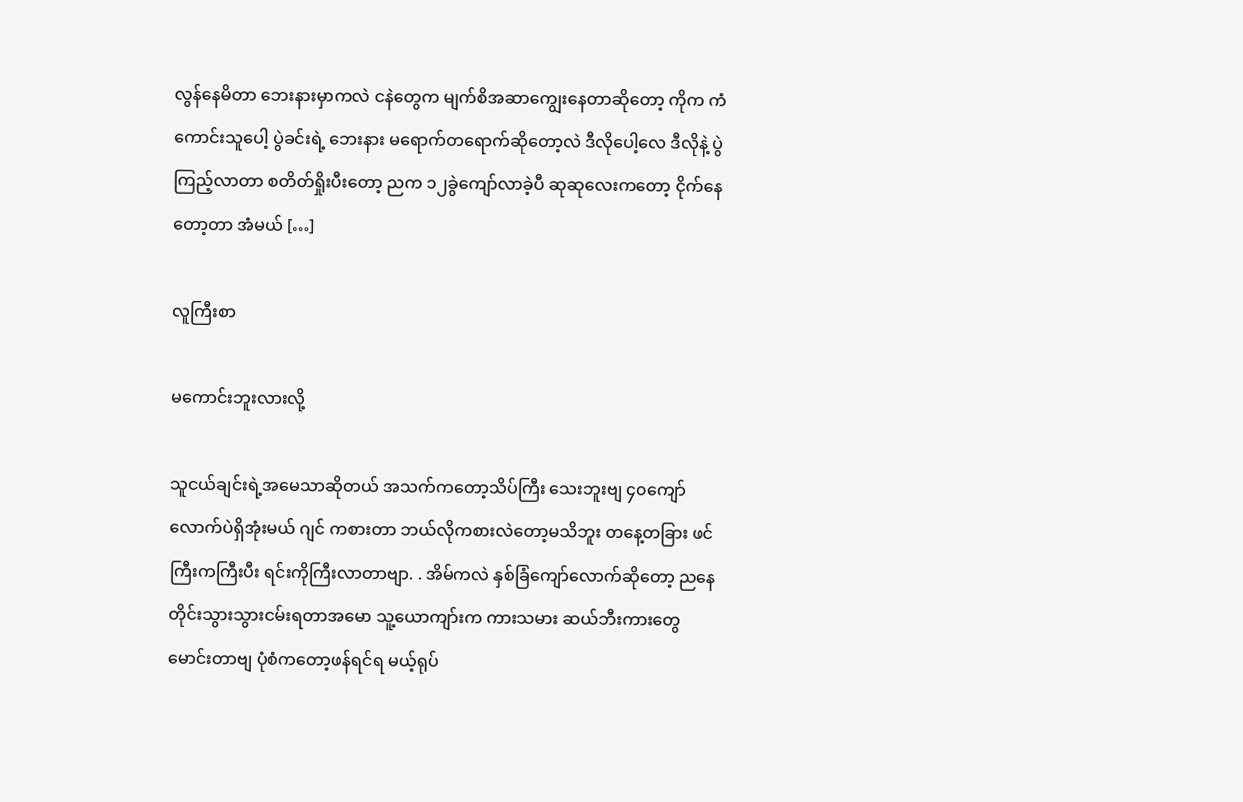လွန်နေမိတာ ဘေးနားမှာကလဲ ငနဲတွေက မျက်စိအဆာကျွေးနေတာဆိုတော့ ကိုက ကံကောင်းသူပေါ့ ပွဲခင်းရဲ့ ဘေးနား မရောက်တရောက်ဆိုတော့လဲ ဒီလိုပေါ့လေ ဒီလိုနဲ့ ပွဲကြည့်လာတာ စတိတ်ရှိုးပီးတော့ ညက ၁၂ခွဲကျော်လာခဲ့ပီ ဆုဆုလေးကတော့ ငိုက်နေတော့တာ အံမယ် […]

လူကြီးစာ

မကောင်းဘူးလားလို့

သူငယ်ချင်းရဲ့အမေသာဆိုတယ် အသက်ကတော့သိပ်ကြီး သေးဘူးဗျ ၄၀ကျော်လောက်ပဲရှိအုံးမယ် ဂျင် ကစားတာ ဘယ်လိုကစားလဲတော့မသိဘူး တနေ့တခြား ဖင်ကြီးကကြီးပီး ရင်းကိုကြီးလာတာဗျာ. . အိမ်ကလဲ နှစ်ခြံကျော်လောက်ဆိုတော့ ညနေတိုင်းသွားသွားငမ်းရတာအမော သူ့ယောကျာ်းက ကားသမား ဆယ်ဘီးကားတွေ မောင်းတာဗျ ပုံစံကတော့ဖန်ရင်ရ မယ့်ရုပ်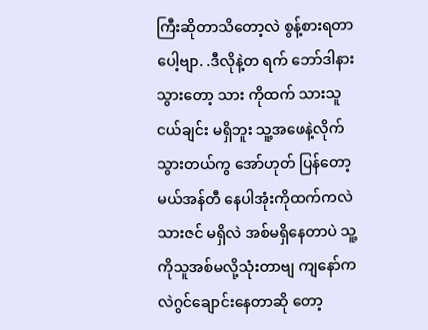ကြီးဆိုတာသိတော့လဲ စွန့်စားရတာပေါ့ဗျာ. .ဒီလိုနဲ့တ ရက် ဘော်ဒါနားသွားတော့ သား ကိုထက် သားသူငယ်ချင်း မရှိဘူး သူ့အဖေနဲ့လိုက်သွားတယ်ကွ အော်ဟုတ် ပြန်တော့မယ်အန်တီ နေပါအုံးကိုထက်ကလဲ သားဇင် မရှိလဲ အစ်မရှိနေတာပဲ သူ့ကိုသူအစ်မလို့သုံးတာဗျ ကျနော်ကလဲဂွင်ချောင်းနေတာဆို တော့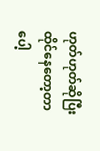ဟုတ်ဟုတ်ဆိုပြီးထိုင်နေတော့တာပေါ့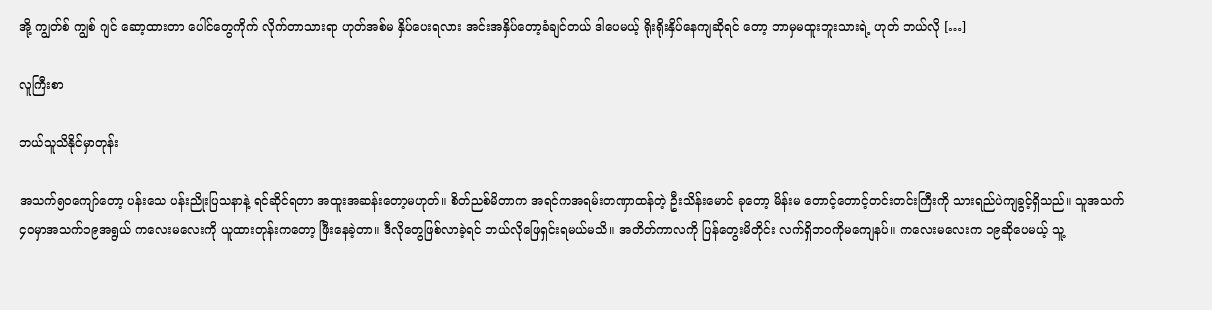အို့ ကျွတ်စ် ကျွစ် ဂျင် ဆော့ထားတာ ပေါင်တွေကိုက် လိုက်တာသားရာ ဟုတ်အစ်မ နှိပ်ပေးရလား အင်းအနှိပ်တော့ခံချင်တယ် ဒါပေမယ့် ရိုးရိုးနှိပ်နေကျဆိုရင် တော့ ဘာမှမထူးဘူးသားရဲ့ ဟုတ် ဘယ်လို […]

လူကြီးစာ

ဘယ်သူသိနိုင်မှာတုန်း

အသက်၅၀ကျော်တော့ ပန်းသေ ပန်းညိုးပြသနာနဲ့ ရင်ဆိုင်ရတာ အထူးအဆန်းတော့မဟုတ်။ စိတ်ညစ်မိတာက အရင်ကအရမ်းတဏှာထန်တဲ့ ဦးသိန်းမောင် ခုတော့ မိန်းမ တောင့်တောင့်တင်းတင်းကြီးကို သားရည်ပဲကျခွင့်ရှိသည်။ သူအသက်၄၀မှာအသက်၁၉အရွယ် ကလေးမလေးကို ယူထားတုန်းကတော့ ဖြီးနေခဲ့တာ။ ဒီလိုတွေဖြစ်လာခဲ့ရင် ဘယ်လိုဖြေရှင်းရမယ်မသိ။ အတိတ်ကာလကို ပြန်တွေးမိတိုင်း လက်ရှိဘဝကိုမကျေနပ်။ ကလေးမလေးက ၁၉ဆိုပေမယ့် သူ့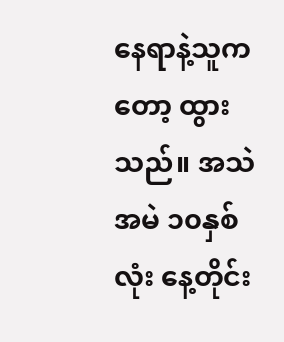နေရာနဲ့သူကတော့ ထွားသည်။ အသဲအမဲ ၁၀နှစ်လုံး နေ့တိုင်း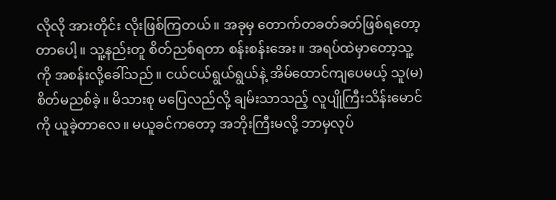လိုလို အားတိုင်း လိုးဖြစ်ကြတယ်။ အခုမှ တောက်တခတ်ခတ်ဖြစ်ရတော့တာပေါ့။ သူ့နည်းတူ စိတ်ညစ်ရတာ စန်းစန်းအေး။ အရပ်ထဲမှာတော့သူ့ကို အစန်းလို့ခေါ်သည်။ ငယ်ငယ်ရွယ်ရွယ်နဲ့ အိမ်ထောင်ကျပေမယ့် သူ(မ)စိတ်မညစ်ခဲ့။ မိသားစု မပြေလည်လို့ ချမ်းသာသည့် လူပျိုကြီးသိန်းမောင်ကို ယူခဲ့တာလေ။ မယူခင်ကတော့ အဘိုးကြီးမလို့ ဘာမှလုပ်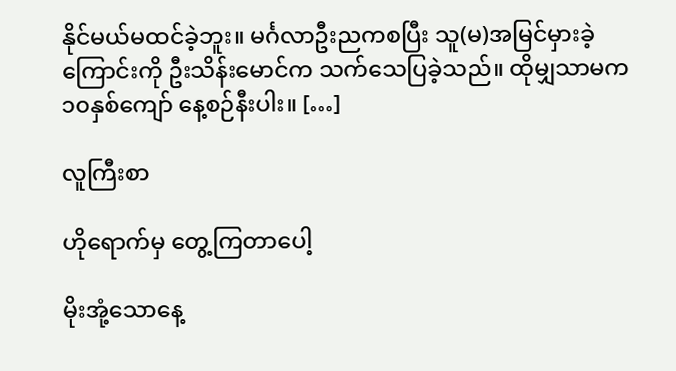နိုင်မယ်မထင်ခဲ့ဘူး။ မင်္ဂလာဦးညကစပြီး သူ(မ)အမြင်မှားခဲ့ကြောင်းကို ဦးသိန်းမောင်က သက်သေပြခဲ့သည်။ ထိုမျှသာမက ၁၀နှစ်ကျော် နေ့စဉ်နီးပါး။ […]

လူကြီးစာ

ဟိုရောက်မှ တွေ့ကြတာပေါ့

မိုးအုံ့သောနေ့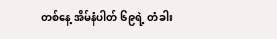တစ်နေ့ အိမ်နံပါတ် ၆၉ရဲ့ တံခါး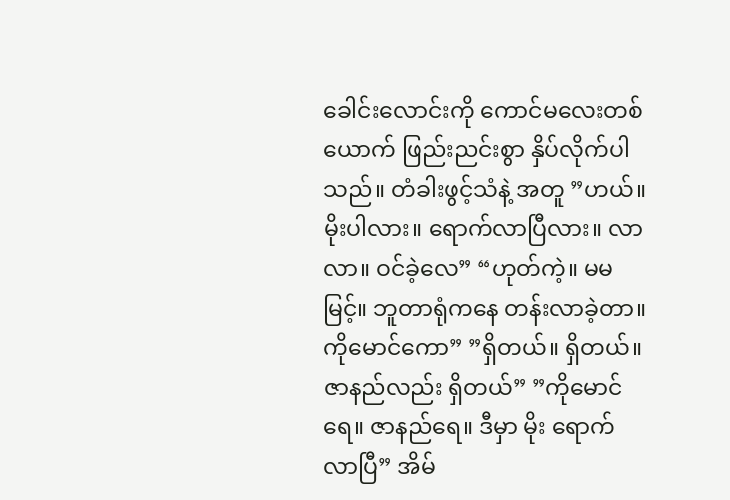ခေါင်းလောင်းကို ကောင်မလေးတစ်ယောက် ဖြည်းညင်းစွာ နှိပ်လိုက်ပါသည်။ တံခါးဖွင့်သံနဲ့ အတူ ”ဟယ်။ မိုးပါလား။ ရောက်လာပြီလား။ လာ လာ။ ဝင်ခဲ့လေ” “ဟုတ်ကဲ့။ မမမြင့်။ ဘူတာရုံကနေ တန်းလာခဲ့တာ။ ကိုမောင်ကော” ”ရှိတယ်။ ရှိတယ်။ ဇာနည်လည်း ရှိတယ်” ”ကိုမောင်ရေ။ ဇာနည်ရေ။ ဒီမှာ မိုး ရောက်လာပြီ” အိမ်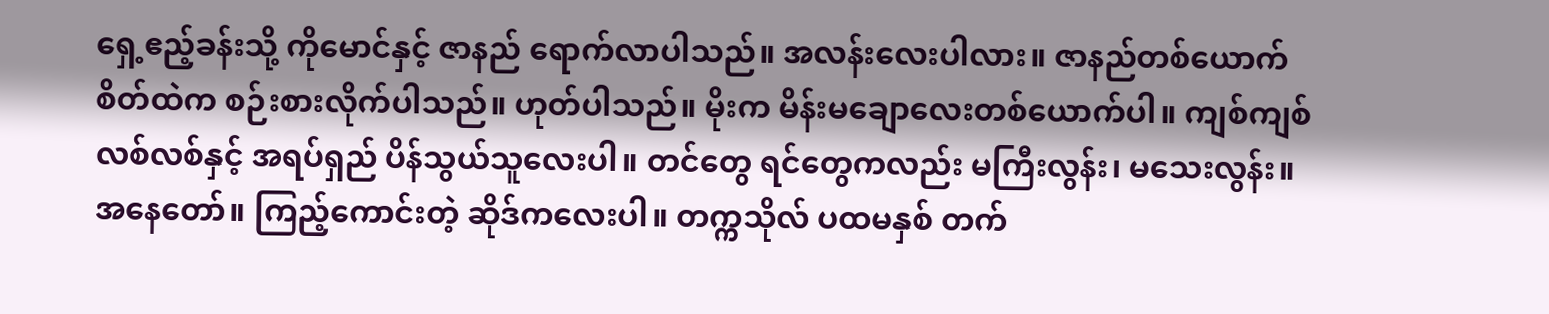ရှေ့ဧည့်ခန်းသို့ ကိုမောင်နှင့် ဇာနည် ရောက်လာပါသည်။ အလန်းလေးပါလား။ ဇာနည်တစ်ယောက် စိတ်ထဲက စဉ်းစားလိုက်ပါသည်။ ဟုတ်ပါသည်။ မိုးက မိန်းမချောလေးတစ်ယောက်ပါ။ ကျစ်ကျစ်လစ်လစ်နှင့် အရပ်ရှည် ပိန်သွယ်သူလေးပါ။ တင်တွေ ရင်တွေကလည်း မကြီးလွန်း၊ မသေးလွန်း။ အနေတော်။ ကြည့်ကောင်းတဲ့ ဆိုဒ်ကလေးပါ။ တက္ကသိုလ် ပထမနှစ် တက်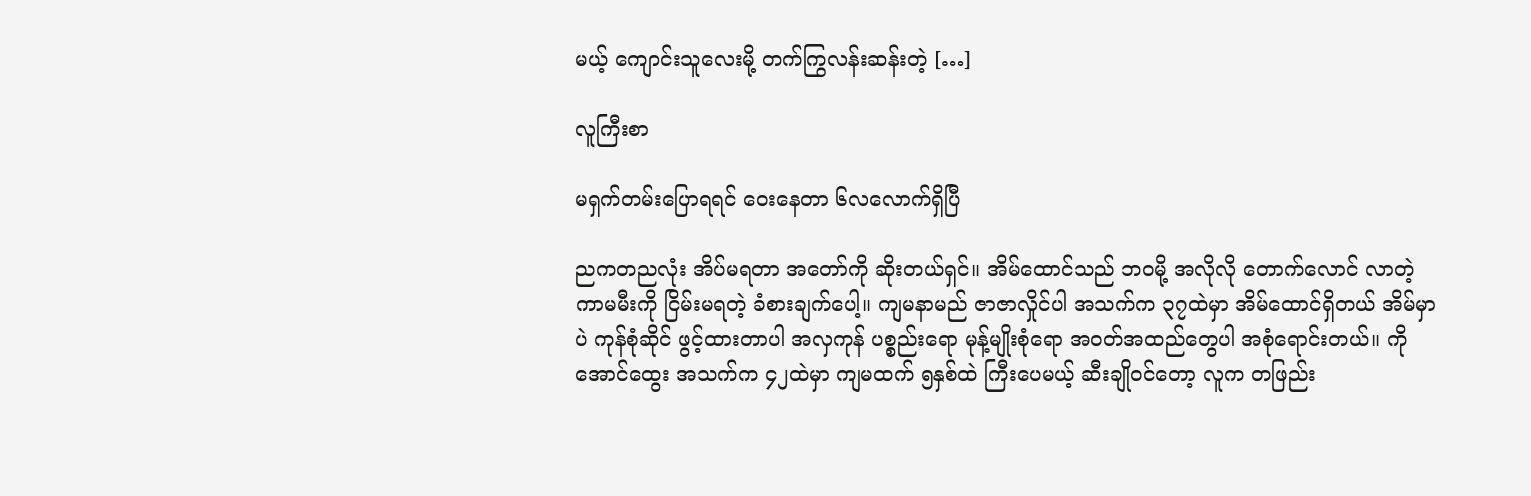မယ့် ကျောင်းသူလေးမို့ တက်ကြွလန်းဆန်းတဲ့ […]

လူကြီးစာ

မရှက်တမ်းပြောရရင် ဝေးနေတာ ၆လလောက်ရှိပြီ

ညကတညလုံး အိပ်မရတာ အတော်ကို ဆိုးတယ်ရှင်။ အိမ်ထောင်သည် ဘဝမို့ အလိုလို တောက်လောင် လာတဲ့ ကာမမီးကို ငြိမ်းမရတဲ့ ခံစားချက်ပေါ့။ ကျမနာမည် ဇာဇာလှိုင်ပါ အသက်က ၃၇ထဲမှာ အိမ်ထောင်ရှိတယ် အိမ်မှာပဲ ကုန်စုံဆိုင် ဖွင့်ထားတာပါ အလှကုန် ပစ္စည်းရော မုန့်မျိုးစုံရော အဝတ်အထည်တွေပါ အစုံရောင်းတယ်။ ကိုအောင်ထွေး အသက်က ၄၂ထဲမှာ ကျမထက် ၅နှစ်ထဲ ကြီးပေမယ့် ဆီးချိုဝင်တော့ လူက တဖြည်း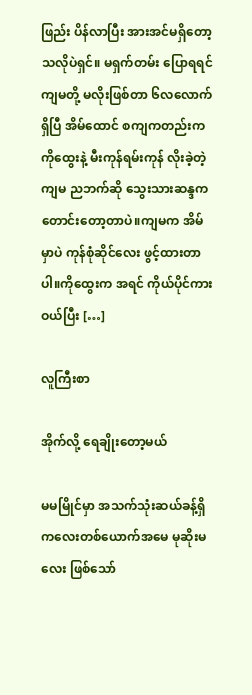ဖြည်း ပိန်လာပြီး အားအင်မရှိတော့သလိုပဲရှင်။ မရှက်တမ်း ပြောရရင် ကျမတို့ မလိုးဖြစ်တာ ၆လလောက်ရှိပြီ အိမ်ထောင် စကျကတည်းက ကိုထွေးနဲ့ မီးကုန်ရမ်းကုန် လိုးခဲ့တဲ့ကျမ ညဘက်ဆို သွေးသားဆန္ဒက တောင်းတော့တာပဲ။ကျမက အိမ်မှာပဲ ကုန်စုံဆိုင်လေး ဖွင့်ထားတာပါ။ကိုထွေးက အရင် ကိုယ်ပိုင်ကားဝယ်ပြီး […]

လူကြီးစာ

အိုက်လို့ ရေချိုးတော့မယ်

မမမြိုင်မှာ အသက်သုံးဆယ်ခန့်ရှိ ကလေးတစ်ယောက်အမေ မုဆိုးမလေး ဖြစ်သော်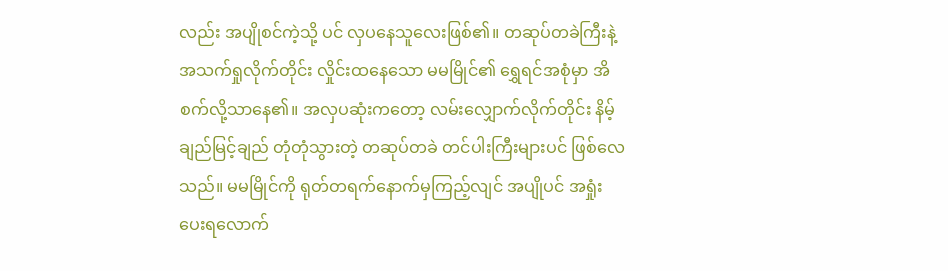လည်း အပျိုစင်ကဲ့သို့ ပင် လှပနေသူလေးဖြစ်၏။ တဆုပ်တခဲကြီးနဲ့ အသက်ရှုလိုက်တိုင်း လှိုင်းထနေသော မမမြိုင်၏ ရွှေရင်အစုံမှာ အိစက်လို့သာနေ၏။ အလှပဆုံးကတော့ လမ်းလျှောက်လိုက်တိုင်း နိမ့်ချည်မြင့်ချည် တုံတုံသွားတဲ့ တဆုပ်တခဲ တင်ပါးကြီးများပင် ဖြစ်လေသည်။ မမမြိုင်ကို ရုတ်တရက်နောက်မှကြည့်လျင် အပျိုပင် အရှုံးပေးရလောက်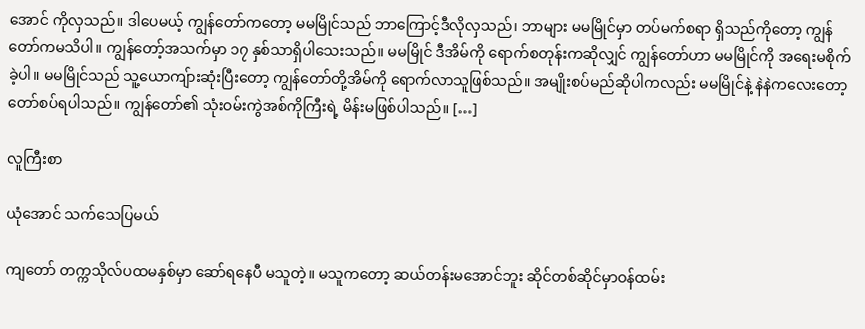အောင် ကိုလှသည်။ ဒါပေမယ့် ကျွန်တော်ကတော့ မမမြိုင်သည် ဘာကြောင့်ဒီလိုလှသည်၊ ဘာများ မမမြိုင်မှာ တပ်မက်စရာ ရှိသည်ကိုတော့ ကျွန်တော်ကမသိပါ။ ကျွန်တော့်အသက်မှာ ၁၇ နှစ်သာရှိပါသေးသည်။ မမမြိုင် ဒီအိမ်ကို ရောက်စတုန်းကဆိုလျှင် ကျွန်တော်ဟာ မမမြိုင်ကို အရေးမစိုက်ခဲ့ပါ။ မမမြိုင်သည် သူ့ယောကျ်ားဆုံးပြီးတော့ ကျွန်တော်တို့အိမ်ကို ရောက်လာသူဖြစ်သည်။ အမျိုးစပ်မည်ဆိုပါကလည်း မမမြိုင်နဲ့ နဲနဲကလေးတော့ တော်စပ်ရပါသည်။ ကျွန်တော်၏ သုံးဝမ်းကွဲအစ်ကိုကြီးရဲ့ မိန်းမဖြစ်ပါသည်။ […]

လူကြီးစာ

ယုံအောင် သက်သေပြမယ်

ကျတော် တက္ကသိုလ်ပထမနှစ်မှာ ဆော်ရနေပီ မသူတဲ့။ မသူကတော့ ဆယ်တန်းမအောင်ဘူး ဆိုင်တစ်ဆိုင်မှာဝန်ထမ်း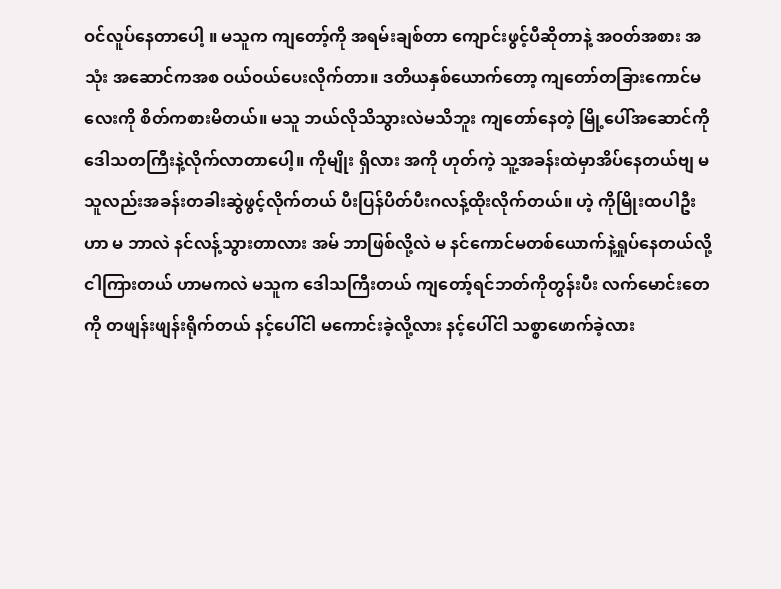ဝင်လူပ်နေတာပေါ့ ။ မသူက ကျတော့်ကို အရမ်းချစ်တာ ကျောင်းဖွင့်ပီဆိုတာနဲ့ အဝတ်အစား အသုံး အဆောင်ကအစ ဝယ်ဝယ်ပေးလိုက်တာ။ ဒတိယနှစ်ယောက်တော့ ကျတော်တခြားကောင်မလေးကို စိတ်ကစားမိတယ်။ မသူ ဘယ်လိုသိသွားလဲမသိဘူး ကျတော်နေတဲ့ မြို့ပေါ်အဆောင်ကို ဒေါသတကြီးနဲ့လိုက်လာတာပေါ့။ ကိုမျိုး ရှိလား အကို ဟုတ်ကဲ့ သူ့အခန်းထဲမှာအိပ်နေတယ်ဗျ မသူလည်းအခန်းတခါးဆွဲဖွင့်လိုက်တယ် ပီးပြန်ပိတ်ပီးဂလန့်ထိုးလိုက်တယ်။ ဟဲ့ ကိုမြိုးထပါဦး ဟာ မ ဘာလဲ နင်လန့်သွားတာလား အမ် ဘာဖြစ်လို့လဲ မ နင်ကောင်မတစ်ယောက်နဲ့ရှုပ်နေတယ်လို့ ငါကြားတယ် ဟာမကလဲ မသူက ဒေါသကြီးတယ် ကျတော့်ရင်ဘတ်ကိုတွန်းပီး လက်မောင်းတေကို တဖျန်းဖျန်းရိုက်တယ် နင့်ပေါ်ငါ မကောင်းခဲ့လို့လား နင့်ပေါ်ငါ သစ္စာဖောက်ခဲ့လား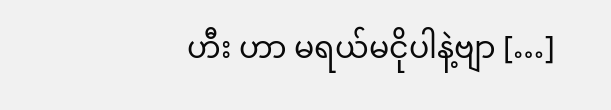ဟီး ဟာ မရယ်မငိုပါနဲ့ဗျာ […]